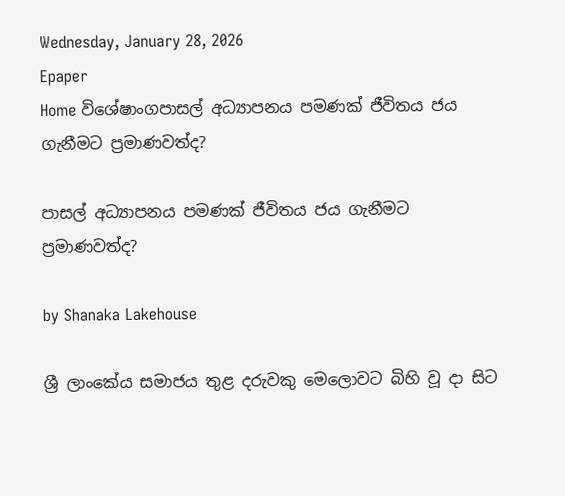Wednesday, January 28, 2026
Epaper
Home විශේෂාංගපාසල් අධ්‍යාපනය පමණක් ජීවිතය ජය ගැනීමට ප්‍රමාණවත්ද?

පාසල් අධ්‍යාපනය පමණක් ජීවිතය ජය ගැනීමට ප්‍රමාණවත්ද?

by Shanaka Lakehouse

ශ්‍රී ලාංකේය සමාජය තුළ දරුවකු මෙලොවට බිහි වූ දා සිට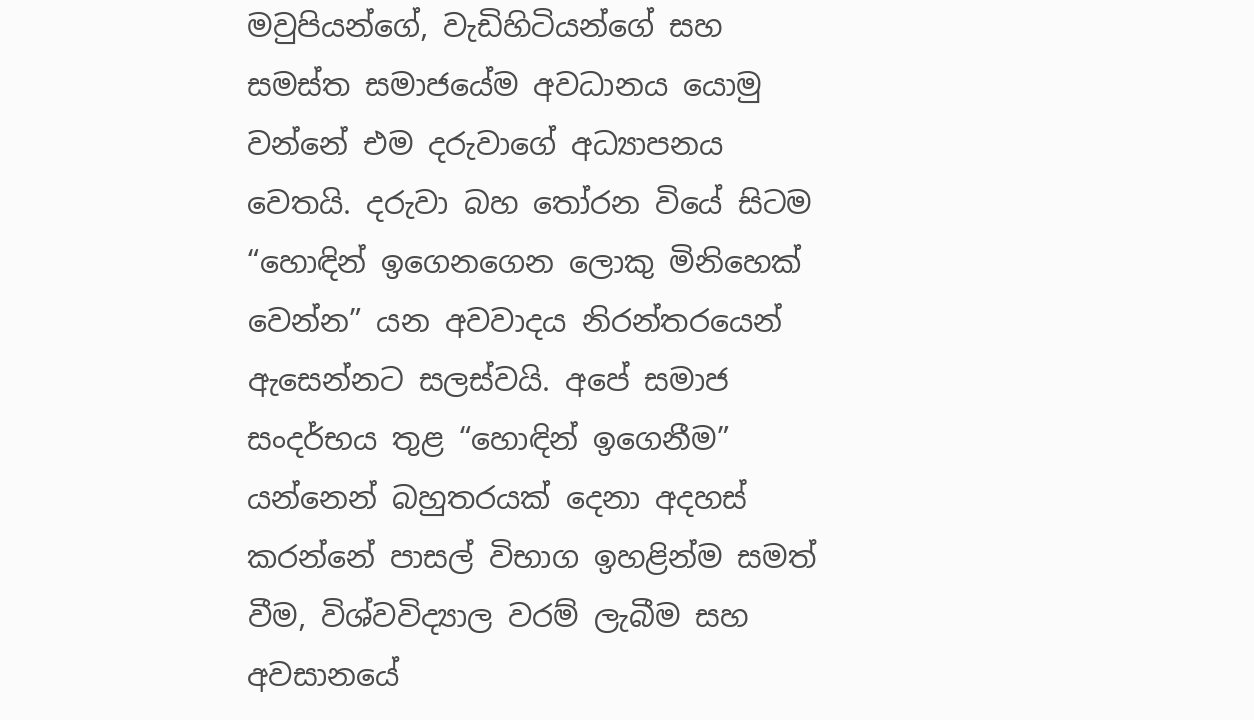මවුපියන්ගේ, වැඩිහිටියන්ගේ සහ සමස්ත සමාජයේම අවධානය යොමු වන්නේ එම දරුවාගේ අධ්‍යාපනය වෙතයි. දරුවා බහ තෝරන වියේ සිටම “හොඳින් ඉගෙනගෙන ලොකු මිනිහෙක් වෙන්න” යන අවවාදය නිරන්තරයෙන් ඇසෙන්නට සලස්වයි. අපේ සමාජ සංදර්භය තුළ “හොඳින් ඉගෙනීම” යන්නෙන් බහුතරයක් දෙනා අදහස් කරන්නේ පාසල් විභාග ඉහළින්ම සමත් වීම, විශ්වවිද්‍යාල වරම් ලැබීම සහ අවසානයේ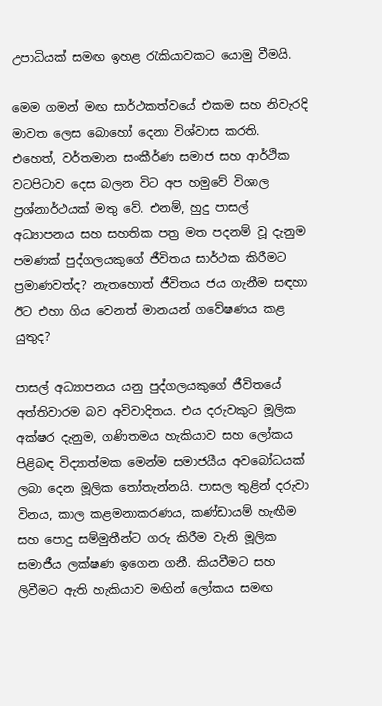උපාධියක් සමඟ ඉහළ රැකියාවකට යොමු වීමයි.

මෙම ගමන් මඟ සාර්ථකත්වයේ එකම සහ නිවැරදි මාවත ලෙස බොහෝ දෙනා විශ්වාස කරති. එහෙත්, වර්තමාන සංකීර්ණ සමාජ සහ ආර්ථික වටපිටාව දෙස බලන විට අප හමුවේ විශාල ප්‍රශ්නාර්ථයක් මතු වේ. එනම්, හුදු පාසල් අධ්‍යාපනය සහ සහතික පත්‍ර මත පදනම් වූ දැනුම පමණක් පුද්ගලයකුගේ ජීවිතය සාර්ථක කිරීමට ප්‍රමාණවත්ද? නැතහොත් ජීවිතය ජය ගැනීම සඳහා ඊට එහා ගිය වෙනත් මානයන් ගවේෂණය කළ යුතුද?

පාසල් අධ්‍යාපනය යනු පුද්ගලයකුගේ ජීවිතයේ අත්තිවාරම බව අවිවාදිතය. එය දරුවකුට මූලික අක්ෂර දැනුම, ගණිතමය හැකියාව සහ ලෝකය පිළිබඳ විද්‍යාත්මක මෙන්ම සමාජයීය අවබෝධයක් ලබා දෙන මූලික තෝතැන්නයි. පාසල තුළින් දරුවා විනය, කාල කළමනාකරණය, කණ්ඩායම් හැඟීම සහ පොදු සම්මුතීන්ට ගරු කිරීම වැනි මූලික සමාජීය ලක්ෂණ ඉගෙන ගනී. කියවීමට සහ ලිවීමට ඇති හැකියාව මඟින් ලෝකය සමඟ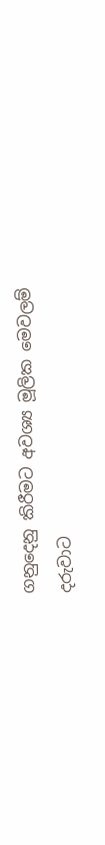ගනුදෙනු කිරීමට අවශ්‍ය මූලික මෙවලම් දරුවාට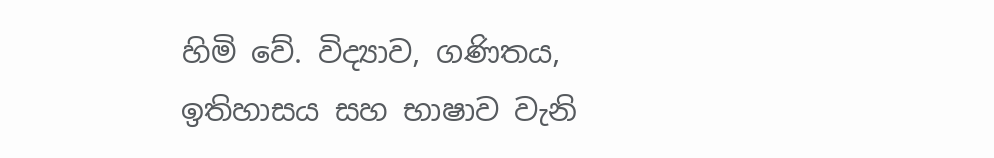හිමි වේ. විද්‍යාව, ගණිතය, ඉතිහාසය සහ භාෂාව වැනි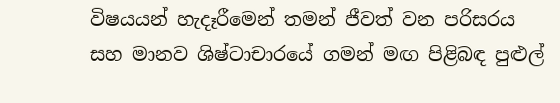විෂයයන් හැදෑරීමෙන් තමන් ජීවත් වන පරිසරය සහ මානව ශිෂ්ටාචාරයේ ගමන් මඟ පිළිබඳ පුළුල්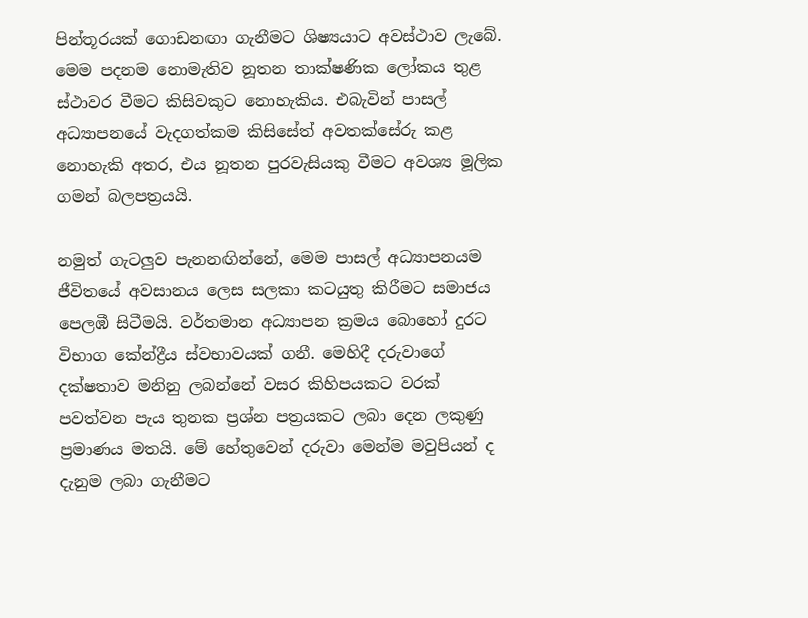පින්තූරයක් ගොඩනඟා ගැනීමට ශිෂ්‍යයාට අවස්ථාව ලැබේ. මෙම පදනම නොමැතිව නූතන තාක්ෂණික ලෝකය තුළ ස්ථාවර වීමට කිසිවකුට නොහැකිය. එබැවින් පාසල් අධ්‍යාපනයේ වැදගත්කම කිසිසේත් අවතක්සේරු කළ නොහැකි අතර, එය නූතන පුරවැසියකු වීමට අවශ්‍ය මූලික ගමන් බලපත්‍රයයි.

නමුත් ගැටලුව පැනනඟින්නේ, මෙම පාසල් අධ්‍යාපනයම ජීවිතයේ අවසානය ලෙස සලකා කටයුතු කිරීමට සමාජය පෙලඹී සිටීමයි. වර්තමාන අධ්‍යාපන ක්‍රමය බොහෝ දුරට විභාග කේන්ද්‍රීය ස්වභාවයක් ගනී. මෙහිදී දරුවාගේ දක්ෂතාව මනිනු ලබන්නේ වසර කිහිපයකට වරක් පවත්වන පැය තුනක ප්‍රශ්න පත්‍රයකට ලබා දෙන ලකුණු ප්‍රමාණය මතයි. මේ හේතුවෙන් දරුවා මෙන්ම මවුපියන් ද දැනුම ලබා ගැනීමට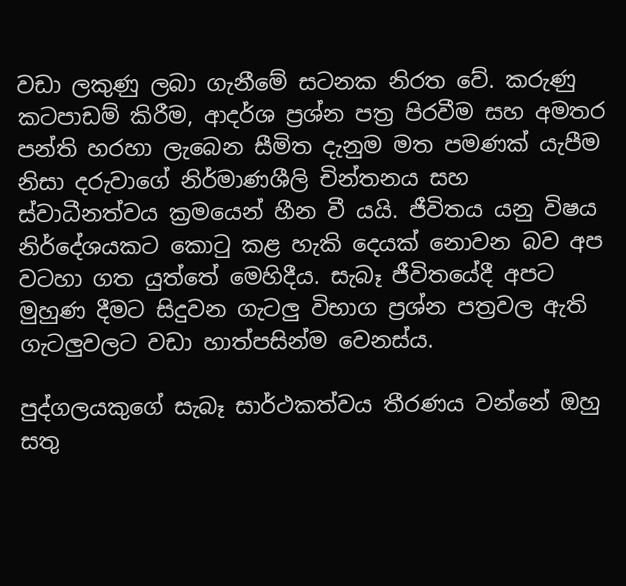වඩා ලකුණු ලබා ගැනීමේ සටනක නිරත වේ. කරුණු කටපාඩම් කිරීම, ආදර්ශ ප්‍රශ්න පත්‍ර පිරවීම සහ අමතර පන්ති හරහා ලැබෙන සීමිත දැනුම මත පමණක් යැපීම නිසා දරුවාගේ නිර්මාණශීලි චින්තනය සහ ස්වාධීනත්වය ක්‍රමයෙන් හීන වී යයි. ජීවිතය යනු විෂය නිර්දේශයකට කොටු කළ හැකි දෙයක් නොවන බව අප වටහා ගත යුත්තේ මෙහිදීය. සැබෑ ජීවිතයේදී අපට මුහුණ දීමට සිදුවන ගැටලු විභාග ප්‍රශ්න පත්‍රවල ඇති ගැටලුවලට වඩා හාත්පසින්ම වෙනස්ය.

පුද්ගලයකුගේ සැබෑ සාර්ථකත්වය තීරණය වන්නේ ඔහු සතු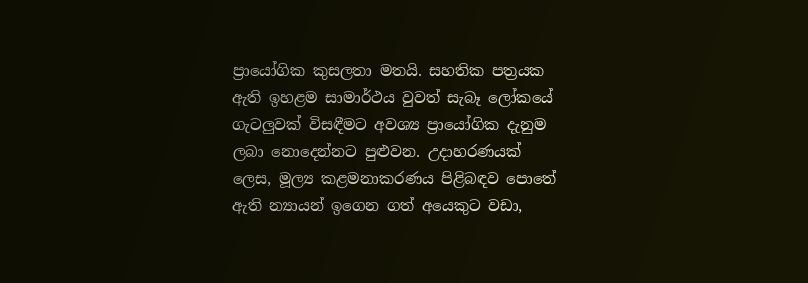ප්‍රායෝගික කුසලතා මතයි. සහතික පත්‍රයක ඇති ඉහළම සාමාර්ථය වුවත් සැබෑ ලෝකයේ ගැටලුවක් විසඳීමට අවශ්‍ය ප්‍රායෝගික දැනුම ලබා නොදෙන්නට පුළුවන. උදාහරණයක් ලෙස, මූල්‍ය කළමනාකරණය පිළිබඳව පොතේ ඇති න්‍යායන් ඉගෙන ගත් අයෙකුට වඩා,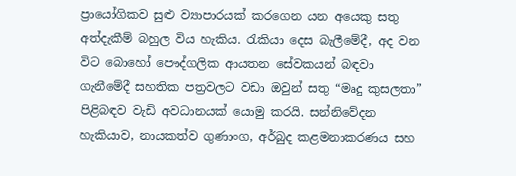ප්‍රායෝගිකව සුළු ව්‍යාපාරයක් කරගෙන යන අයෙකු සතු අත්දැකීම් බහුල විය හැකිය. රැකියා දෙස බැලීමේදී, අද වන විට බොහෝ පෞද්ගලික ආයතන සේවකයන් බඳවා ගැනීමේදී සහතික පත්‍රවලට වඩා ඔවුන් සතු “මෘදු කුසලතා” පිළිබඳව වැඩි අවධානයක් යොමු කරයි. සන්නිවේදන හැකියාව, නායකත්ව ගුණාංග, අර්බුද කළමනාකරණය සහ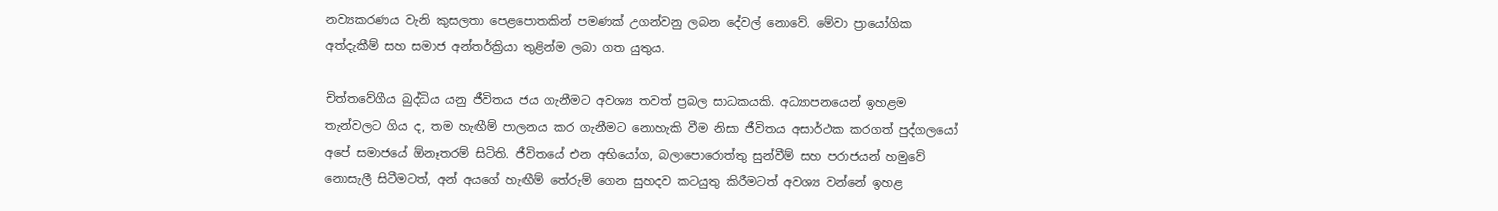නව්‍යකරණය වැනි කුසලතා පෙළපොතකින් පමණක් උගන්වනු ලබන දේවල් නොවේ. මේවා ප්‍රායෝගික අත්දැකීම් සහ සමාජ අන්තර්ක්‍රියා තුළින්ම ලබා ගත යුතුය.

චිත්තවේගීය බුද්ධිය යනු ජීවිතය ජය ගැනීමට අවශ්‍ය තවත් ප්‍රබල සාධකයකි. අධ්‍යාපනයෙන් ඉහළම තැන්වලට ගිය ද, තම හැඟීම් පාලනය කර ගැනීමට නොහැකි වීම නිසා ජීවිතය අසාර්ථක කරගත් පුද්ගලයෝ අපේ සමාජයේ ඕනෑතරම් සිටිති. ජීවිතයේ එන අභියෝග, බලාපොරොත්තු සුන්වීම් සහ පරාජයන් හමුවේ නොසැලී සිටීමටත්, අන් අයගේ හැඟීම් තේරුම් ගෙන සුහදව කටයුතු කිරීමටත් අවශ්‍ය වන්නේ ඉහළ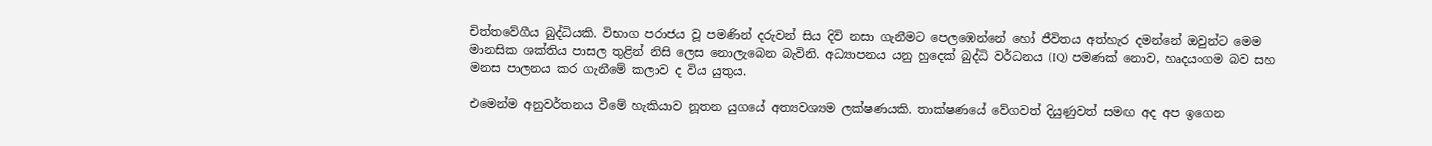චිත්තවේගීය බුද්ධියකි. විභාග පරාජය වූ පමණින් දරුවන් සිය දිවි නසා ගැනීමට පෙලඹෙන්නේ හෝ ජීවිතය අත්හැර දමන්නේ ඔවුන්ට මෙම මානසික ශක්තිය පාසල තුළින් නිසි ලෙස නොලැබෙන බැවිනි. අධ්‍යාපනය යනු හුදෙක් බුද්ධි වර්ධනය (IQ) පමණක් නොව, හෘදයංගම බව සහ මනස පාලනය කර ගැනීමේ කලාව ද විය යුතුය.

එමෙන්ම අනුවර්තනය වීමේ හැකියාව නූතන යුගයේ අත්‍යවශ්‍යම ලක්ෂණයකි. තාක්ෂණයේ වේගවත් දියුණුවත් සමඟ අද අප ඉගෙන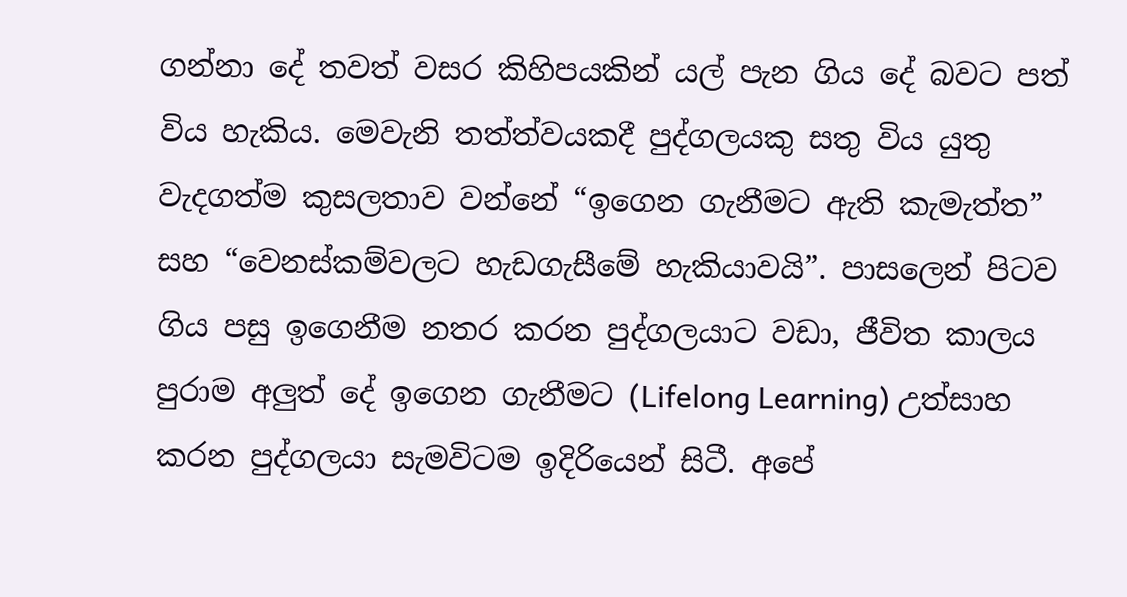ගන්නා දේ තවත් වසර කිහිපයකින් යල් පැන ගිය දේ බවට පත් විය හැකිය. මෙවැනි තත්ත්වයකදී පුද්ගලයකු සතු විය යුතු වැදගත්ම කුසලතාව වන්නේ “ඉගෙන ගැනීමට ඇති කැමැත්ත” සහ “වෙනස්කම්වලට හැඩගැසීමේ හැකියාවයි”. පාසලෙන් පිටව ගිය පසු ඉගෙනීම නතර කරන පුද්ගලයාට වඩා, ජීවිත කාලය පුරාම අලුත් දේ ඉගෙන ගැනීමට (Lifelong Learning) උත්සාහ කරන පුද්ගලයා සැමවිටම ඉදිරියෙන් සිටී. අපේ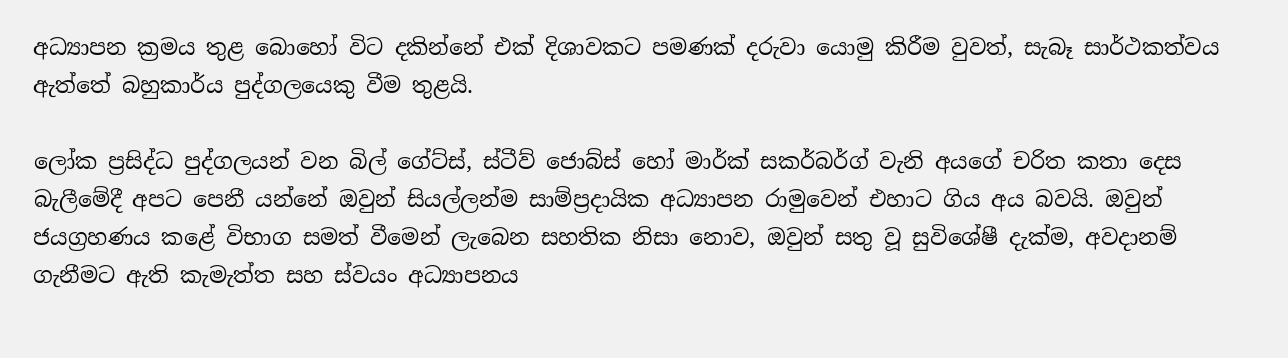අධ්‍යාපන ක්‍රමය තුළ බොහෝ විට දකින්නේ එක් දිශාවකට පමණක් දරුවා යොමු කිරීම වුවත්, සැබෑ සාර්ථකත්වය ඇත්තේ බහුකාර්ය පුද්ගලයෙකු වීම තුළයි.

ලෝක ප්‍රසිද්ධ පුද්ගලයන් වන බිල් ගේට්ස්, ස්ටීව් ජොබ්ස් හෝ මාර්ක් සකර්බර්ග් වැනි අයගේ චරිත කතා දෙස බැලීමේදී අපට පෙනී යන්නේ ඔවුන් සියල්ලන්ම සාම්ප්‍රදායික අධ්‍යාපන රාමුවෙන් එහාට ගිය අය බවයි. ඔවුන් ජයග්‍රහණය කළේ විභාග සමත් වීමෙන් ලැබෙන සහතික නිසා නොව, ඔවුන් සතු වූ සුවිශේෂී දැක්ම, අවදානම් ගැනීමට ඇති කැමැත්ත සහ ස්වයං අධ්‍යාපනය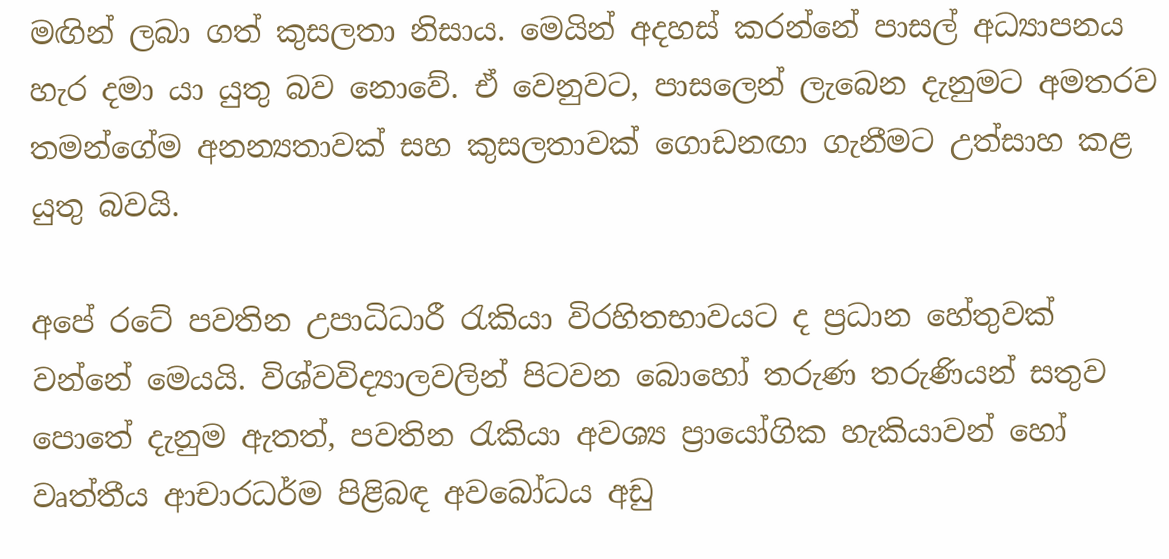මඟින් ලබා ගත් කුසලතා නිසාය. මෙයින් අදහස් කරන්නේ පාසල් අධ්‍යාපනය හැර දමා යා යුතු බව නොවේ. ඒ වෙනුවට, පාසලෙන් ලැබෙන දැනුමට අමතරව තමන්ගේම අනන්‍යතාවක් සහ කුසලතාවක් ගොඩනඟා ගැනීමට උත්සාහ කළ යුතු බවයි.

අපේ රටේ පවතින උපාධිධාරී රැකියා විරහිතභාවයට ද ප්‍රධාන හේතුවක් වන්නේ මෙයයි. විශ්වවිද්‍යාලවලින් පිටවන බොහෝ තරුණ තරුණියන් සතුව පොතේ දැනුම ඇතත්, පවතින රැකියා අවශ්‍ය ප්‍රායෝගික හැකියාවන් හෝ වෘත්තීය ආචාරධර්ම පිළිබඳ අවබෝධය අඩු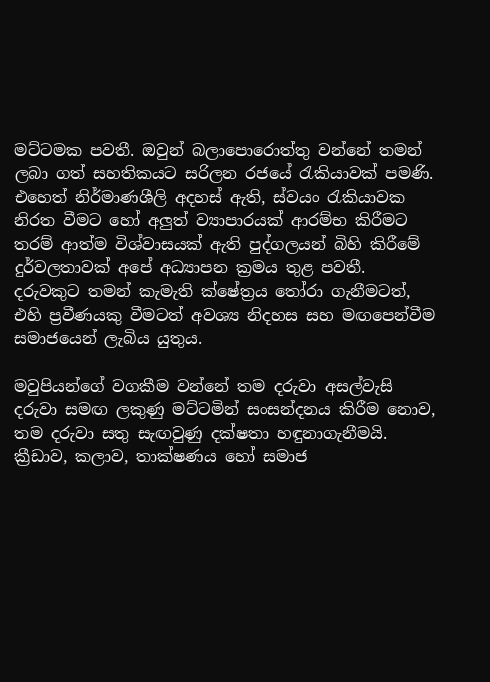මට්ටමක පවතී. ඔවුන් බලාපොරොත්තු වන්නේ තමන් ලබා ගත් සහතිකයට සරිලන රජයේ රැකියාවක් පමණි. එහෙත් නිර්මාණශීලි අදහස් ඇති, ස්වයං රැකියාවක නිරත වීමට හෝ අලුත් ව්‍යාපාරයක් ආරම්භ කිරීමට තරම් ආත්ම විශ්වාසයක් ඇති පුද්ගලයන් බිහි කිරීමේ දුර්වලතාවක් අපේ අධ්‍යාපන ක්‍රමය තුළ පවතී. දරුවකුට තමන් කැමැති ක්ෂේත්‍රය තෝරා ගැනීමටත්, එහි ප්‍රවීණයකු වීමටත් අවශ්‍ය නිදහස සහ මඟපෙන්වීම සමාජයෙන් ලැබිය යුතුය.

මවුපියන්ගේ වගකීම වන්නේ තම දරුවා අසල්වැසි දරුවා සමඟ ලකුණු මට්ටමින් සංසන්දනය කිරීම නොව, තම දරුවා සතු සැඟවුණු දක්ෂතා හඳුනාගැනීමයි. ක්‍රීඩාව, කලාව, තාක්ෂණය හෝ සමාජ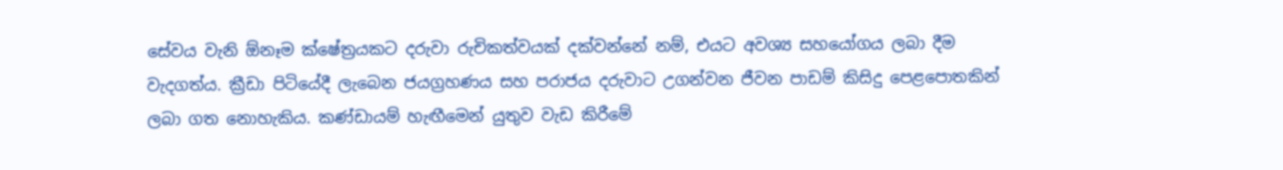සේවය වැනි ඕනෑම ක්ෂේත්‍රයකට දරුවා රුචිකත්වයක් දක්වන්නේ නම්, එයට අවශ්‍ය සහයෝගය ලබා දීම වැදගත්ය. ක්‍රීඩා පිටියේදී ලැබෙන ජයග්‍රහණය සහ පරාජය දරුවාට උගන්වන ජීවන පාඩම් කිසිදු පෙළපොතකින් ලබා ගත නොහැකිය. කණ්ඩායම් හැඟීමෙන් යුතුව වැඩ කිරීමේ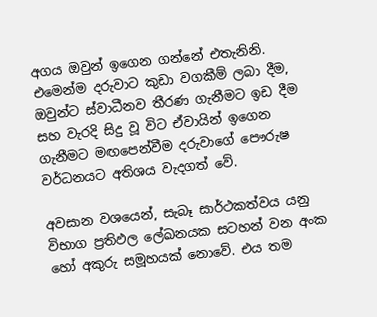අගය ඔවුන් ඉගෙන ගන්නේ එතැනිනි. එමෙන්ම දරුවාට කුඩා වගකීම් ලබා දීම, ඔවුන්ට ස්වාධීනව තීරණ ගැනීමට ඉඩ දීම සහ වැරදි සිදු වූ විට ඒවායින් ඉගෙන ගැනීමට මඟපෙන්වීම දරුවාගේ පෞරුෂ වර්ධනයට අතිශය වැදගත් වේ.

අවසාන වශයෙන්, සැබෑ සාර්ථකත්වය යනු විභාග ප්‍රතිඵල ලේඛනයක සටහන් වන අංක හෝ අකුරු සමූහයක් නොවේ. එය තම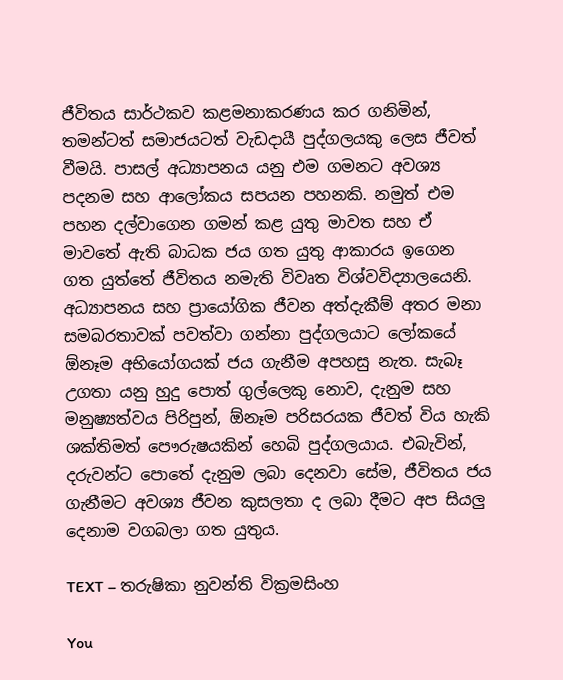ජීවිතය සාර්ථකව කළමනාකරණය කර ගනිමින්, තමන්ටත් සමාජයටත් වැඩදායී පුද්ගලයකු ලෙස ජීවත් වීමයි. පාසල් අධ්‍යාපනය යනු එම ගමනට අවශ්‍ය පදනම සහ ආලෝකය සපයන පහනකි. නමුත් එම පහන දල්වාගෙන ගමන් කළ යුතු මාවත සහ ඒ මාවතේ ඇති බාධක ජය ගත යුතු ආකාරය ඉගෙන ගත යුත්තේ ජීවිතය නමැති විවෘත විශ්වවිද්‍යාලයෙනි. අධ්‍යාපනය සහ ප්‍රායෝගික ජීවන අත්දැකීම් අතර මනා සමබරතාවක් පවත්වා ගන්නා පුද්ගලයාට ලෝකයේ ඕනෑම අභියෝගයක් ජය ගැනීම අපහසු නැත. සැබෑ උගතා යනු හුදු පොත් ගුල්ලෙකු නොව, දැනුම සහ මනුෂ්‍යත්වය පිරිපුන්, ඕනෑම පරිසරයක ජීවත් විය හැකි ශක්තිමත් පෞරුෂයකින් හෙබි පුද්ගලයාය. එබැවින්, දරුවන්ට පොතේ දැනුම ලබා දෙනවා සේම, ජීවිතය ජය ගැනීමට අවශ්‍ය ජීවන කුසලතා ද ලබා දීමට අප සියලු දෙනාම වගබලා ගත යුතුය.

TEXT – තරුෂිකා නුවන්ති වික්‍රමසිංහ

You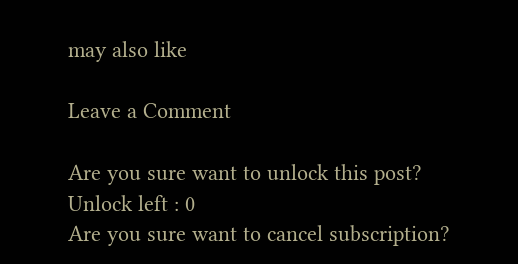may also like

Leave a Comment

Are you sure want to unlock this post?
Unlock left : 0
Are you sure want to cancel subscription?